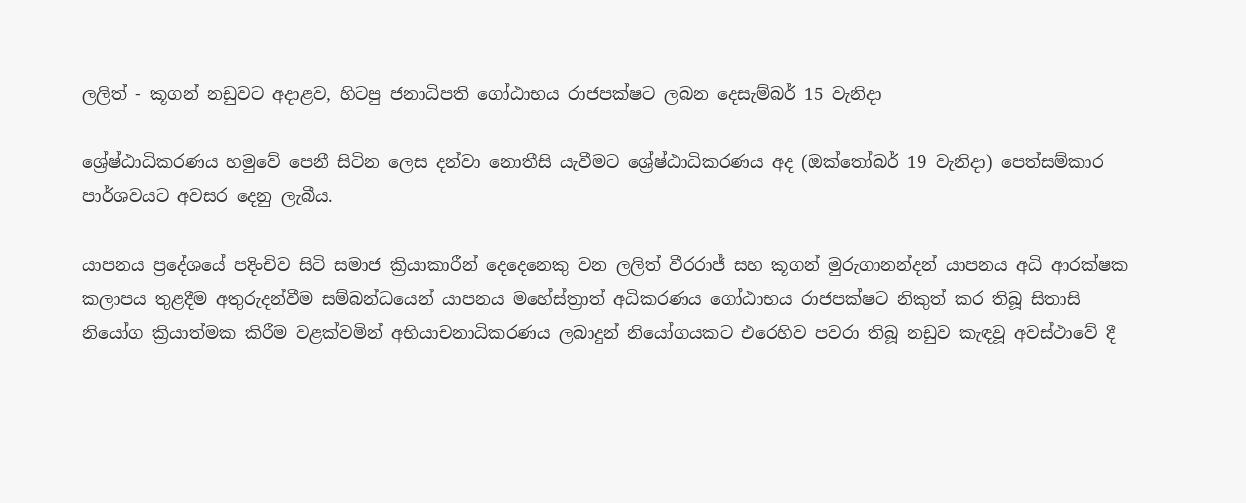ලලිත් - කූගන් නඩුවට අදාළව, හිටපු ජනාධිපති ගෝඨාභය රාජපක්ෂට ලබන දෙසැම්බර් 15 වැනිදා

ශ්‍රේෂ්ඨාධිකරණය හමුවේ පෙනී සිටින ලෙස දන්වා නොතීසි යැවීමට ශ්‍රේෂ්ඨාධිකරණය අද (ඔක්තෝබර් 19 වැනිදා) පෙත්සම්කාර පාර්ශවයට අවසර දෙනු ලැබීය.

යාපනය ප්‍රදේශයේ පදිංචිව සිටි සමාජ ක්‍රියාකාරීන් දෙදෙනෙකු වන ලලිත් වීරරාජ් සහ කූගන් මුරුගානන්දන් යාපනය අධි ආරක්ෂක කලාපය තුළදීම අතුරුදන්වීම සම්බන්ධයෙන් යාපනය මහේස්ත්‍රාත් අධිකරණය ගෝඨාභය රාජපක්ෂට නිකුත් කර තිබූ සිතාසි නියෝග ක්‍රියාත්මක කිරීම වළක්වමින් අභියාචනාධිකරණය ලබාදුන් නියෝගයකට එරෙහිව පවරා තිබූ නඩුව කැඳවූ අවස්ථාවේ දී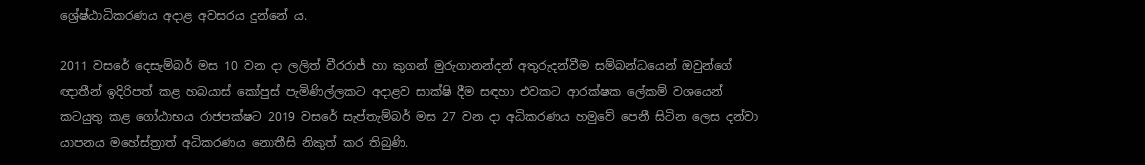ශ්‍රේෂ්ඨාධිකරණය අදාළ අවසරය දුන්නේ ය.

2011 වසරේ දෙසැම්බර් මස 10 වන දා ලලිත් වීරරාජ් හා කුගන් මුරුගානන්දන් අතුරුදන්වීම සම්බන්ධයෙන් ඔවුන්ගේ ඥාතීන් ඉදිරිපත් කළ හබයාස් කෝපුස් පැමිණිල්ලකට අදාළව සාක්ෂි දීම සඳහා එවකට ආරක්ෂක ලේකම් වශයෙන් කටයුතු කළ ගෝඨාභය රාජපක්ෂට 2019 වසරේ සැප්තැම්බර් මස 27 වන දා අධිකරණය හමුවේ පෙනී සිටින ලෙස දන්වා යාපනය මහේස්ත්‍රාත් අධිකරණය නොතීසි නිකුත් කර තිබුණි.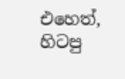එහෙත්, හිටපු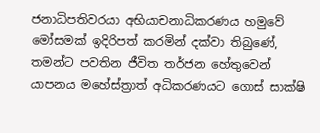ජනාධිපතිවරයා අභියාචනාධිකරණය හමුවේ මෝසමක් ඉදිරිපත් කරමින් දක්වා තිබුණේ, තමන්ට පවතින ජීවිත තර්ජන හේතුවෙන් යාපනය මහේස්ත්‍රාත් අධිකරණයට ගොස් සාක්ෂි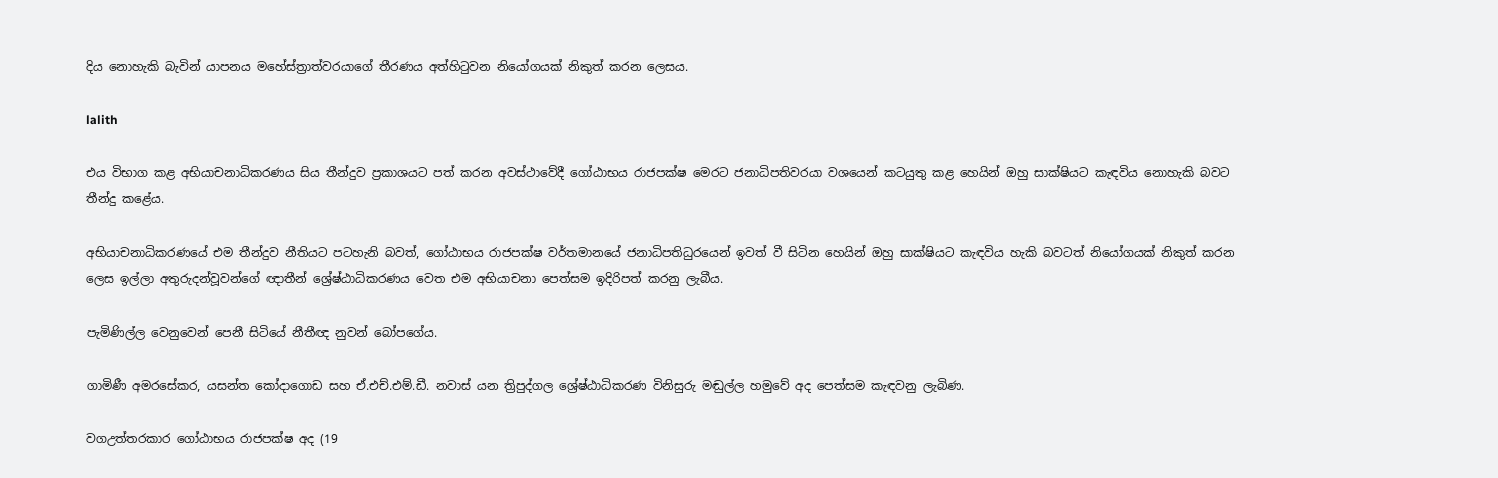දිය නොහැකි බැවින් යාපනය මහේස්ත්‍රාත්වරයාගේ තීරණය අත්හිටුවන නියෝගයක් නිකුත් කරන ලෙසය.

lalith

එය විභාග කළ අභියාචනාධිකරණය සිය තීන්දුව ප්‍රකාශයට පත් කරන අවස්ථාවේදී ගෝඨාභය රාජපක්ෂ මෙරට ජනාධිපතිවරයා වශයෙන් කටයුතු කළ හෙයින් ඔහු සාක්ෂියට කැඳවිය නොහැකි බවට තීන්දු කළේය.

අභියාචනාධිකරණයේ එම තීන්දුව නීතියට පටහැනි බවත්, ගෝඨාභය රාජපක්ෂ වර්තමානයේ ජනාධිපතිධුරයෙන් ඉවත් වී සිටින හෙයින් ඔහු සාක්ෂියට කැඳවිය හැකි බවටත් නියෝගයක් නිකුත් කරන ලෙස ඉල්ලා අතුරුදන්වූවන්ගේ ඥාතීන් ශ්‍රේෂ්ඨාධිකරණය වෙත එම අභියාචනා පෙත්සම ඉදිරිපත් කරනු ලැබීය.

පැමිණිල්ල වෙනුවෙන් පෙනී සිටියේ නීතීඥ නුවන් බෝපගේය.

ගාමිණී අමරසේකර, යසන්ත කෝදාගොඩ සහ ඒ.එච්.එම්.ඩී. නවාස් යන ත්‍රිපුද්ගල ශ්‍රේෂ්ඨාධිකරණ විනිසුරු මඬුල්ල හමුවේ අද පෙත්සම කැඳවනු ලැබිණ.

වගඋත්තරකාර ගෝඨාභය රාජපක්ෂ අද (19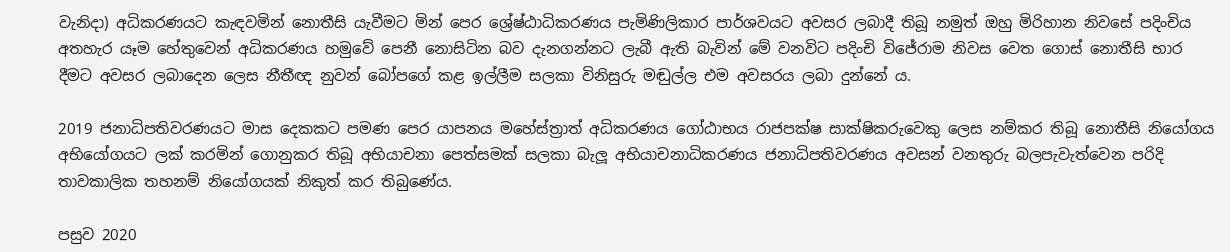වැනිදා) අධිකරණයට කැඳවමින් නොතීසි යැවීමට මින් පෙර ශ්‍රේෂ්ඨාධිකරණය පැමිණිලිකාර පාර්ශවයට අවසර ලබාදී තිබූ නමුත් ඔහු මිරිහාන නිවසේ පදිංචිය අතහැර යෑම හේතුවෙන් අධිකරණය හමුවේ පෙනී නොසිටින බව දැනගන්නට ලැබී ඇති බැවින් මේ වනවිට පදිංචි විජේරාම නිවස වෙත ගොස් නොතීසි භාර දීමට අවසර ලබාදෙන ලෙස නීතීඥ නුවන් බෝපගේ කළ ඉල්ලීම සලකා විනිසුරු මඬුල්ල එම අවසරය ලබා දුන්නේ ය.

2019 ජනාධිපතිවරණයට මාස දෙකකට පමණ පෙර යාපනය මහේස්ත්‍රාත් අධිකරණය ගෝඨාභය රාජපක්ෂ සාක්ෂිකරුවෙකු ලෙස නම්කර තිබූ නොතීසි නියෝගය අභියෝගයට ලක් කරමින් ගොනුකර තිබූ අභියාචනා පෙත්සමක් සලකා බැලූ අභියාචනාධිකරණය ජනාධිපතිවරණය අවසන් වනතුරු බලපැවැත්වෙන පරිදි තාවකාලික තහනම් නියෝගයක් නිකුත් කර තිබුණේය.

පසුව 2020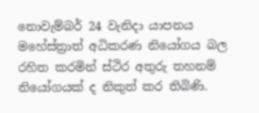නොවැම්බර් 24 වැනිදා යාපනය මහේස්ත්‍රාත් අධිකරණ නියෝගය බල රහිත කරමින් ස්ථිර අතුරු තහනම් නියෝගයක් ද නිකුත් කර තිබිණි.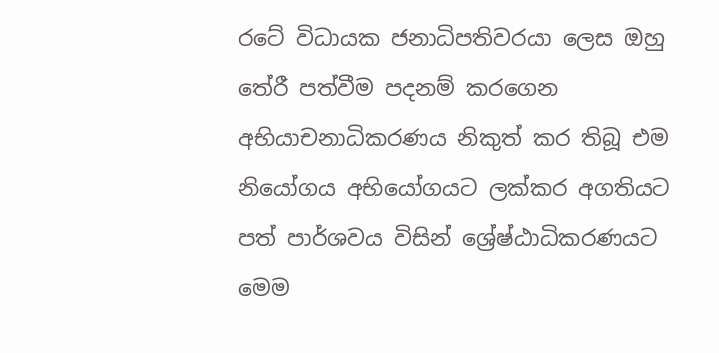රටේ විධායක ජනාධිපතිවරයා ලෙස ඔහු තේරී පත්වීම පදනම් කරගෙන අභියාචනාධිකරණය නිකුත් කර තිබූ එම නියෝගය අභියෝගයට ලක්කර අගතියට පත් පාර්ශවය විසින් ශ්‍රේෂ්ඨාධිකරණයට මෙම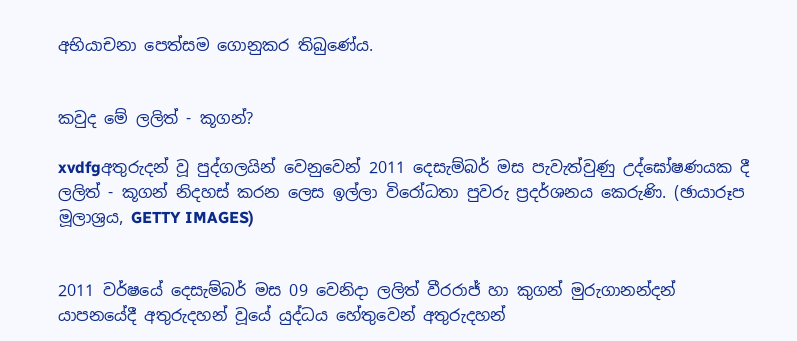අභියාචනා පෙත්සම ගොනුකර තිබුණේය.


කවුද මේ ලලිත් - කූගන්?

xvdfgඅතුරුදන් වූ පුද්ගලයින් වෙනුවෙන් 2011 දෙසැම්බර් මස පැවැත්වුණු උද්ඝෝෂණයක දී
ලලිත් - කූගන් නිදහස් කරන ලෙස ඉල්ලා විරෝධතා පුවරු ප්‍රදර්ශනය කෙරුණි. (ඡායාරූප මූලාශ්‍රය, GETTY IMAGES)


2011 වර්ෂයේ දෙසැම්බර් මස 09 වෙනිදා ලලිත් වීරරාජ් හා කුගන් මුරුගානන්දන් යාපනයේදී අතුරුදහන් වූයේ යුද්ධය හේතුවෙන් අතුරුදහන්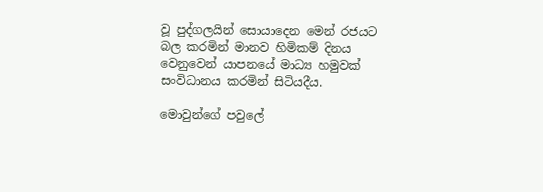වූ පුද්ගලයින් සොයාදෙන මෙන් රජයට බල කරමින් මානව හිමිකම් දිනය වෙනුවෙන් යාපනයේ මාධ්‍ය හමුවක් සංවිධානය කරමින් සිටියදීය.

මොවුන්ගේ පවුලේ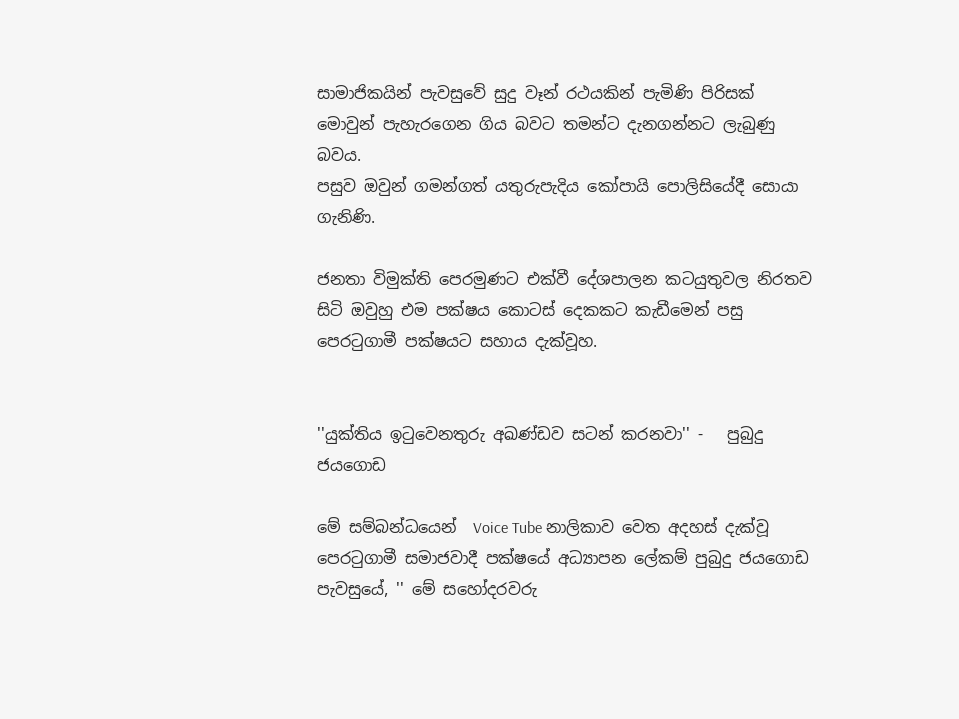සාමාජිකයින් පැවසුවේ සුදු වෑන් රථයකින් පැමිණි පිරිසක් මොවුන් පැහැරගෙන ගිය බවට තමන්ට දැනගන්නට ලැබුණු බවය.
පසුව ඔවුන් ගමන්ගත් යතුරුපැදිය කෝපායි පොලිසියේදී සොයා ගැනිණි.

ජනතා විමුක්ති පෙරමුණට එක්වී දේශපාලන කටයුතුවල නිරතව සිටි ඔවුහු එම පක්ෂය කොටස් දෙකකට කැඩීමෙන් පසු පෙරටුගාමී පක්ෂයට සහාය දැක්වූහ.


''යුක්තිය ඉටුවෙනතුරු අඛණ්ඩව සටන් කරනවා'' -   පුබුදු ජයගොඩ

මේ සම්බන්ධයෙන්  Voice Tube නාලිකාව වෙත අදහස් දැක්වූ පෙරටුගාමී සමාජවාදී පක්ෂයේ අධ්‍යාපන ලේකම් පුබුදු ජයගොඩ පැවසුයේ, '' මේ සහෝදරවරු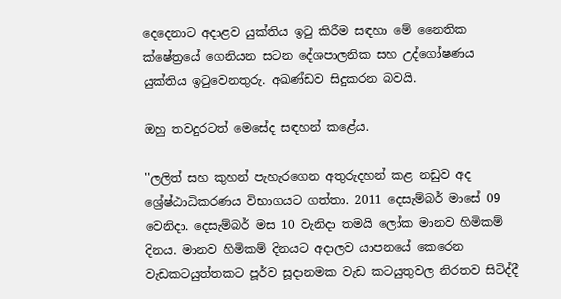දෙදෙනාට අදාළව යුක්තිය ඉටු කිරීම සඳහා මේ නෛතික ක්ෂේත්‍රයේ ගෙනියන සටන දේශපාලනික සහ උද්ගෝෂණය යුක්තිය ඉටුවෙනතුරු. අඛණ්ඩව සිදුකරන බවයි.

ඔහු තවදුරටත් මෙසේද සඳහන් කළේය.

''ලලිත් සහ කුහන් පැහැරගෙන අතුරුදහන් කළ නඩුව අද ශ්‍රේෂ්ඨාධිකරණය විභාගයට ගත්තා. 2011 දෙසැම්බර් මාසේ 09 වෙනිදා. දෙසැම්බර් මස 10 වැනිදා තමයි ලෝක මානව හිමිකම් දිනය. මානව හිමිකම් දිනයට අදාලව යාපනයේ කෙරෙන වැඩකටයුත්තකට පූර්ව සූදානමක වැඩ කටයුතුවල නිරතව සිටිද්දී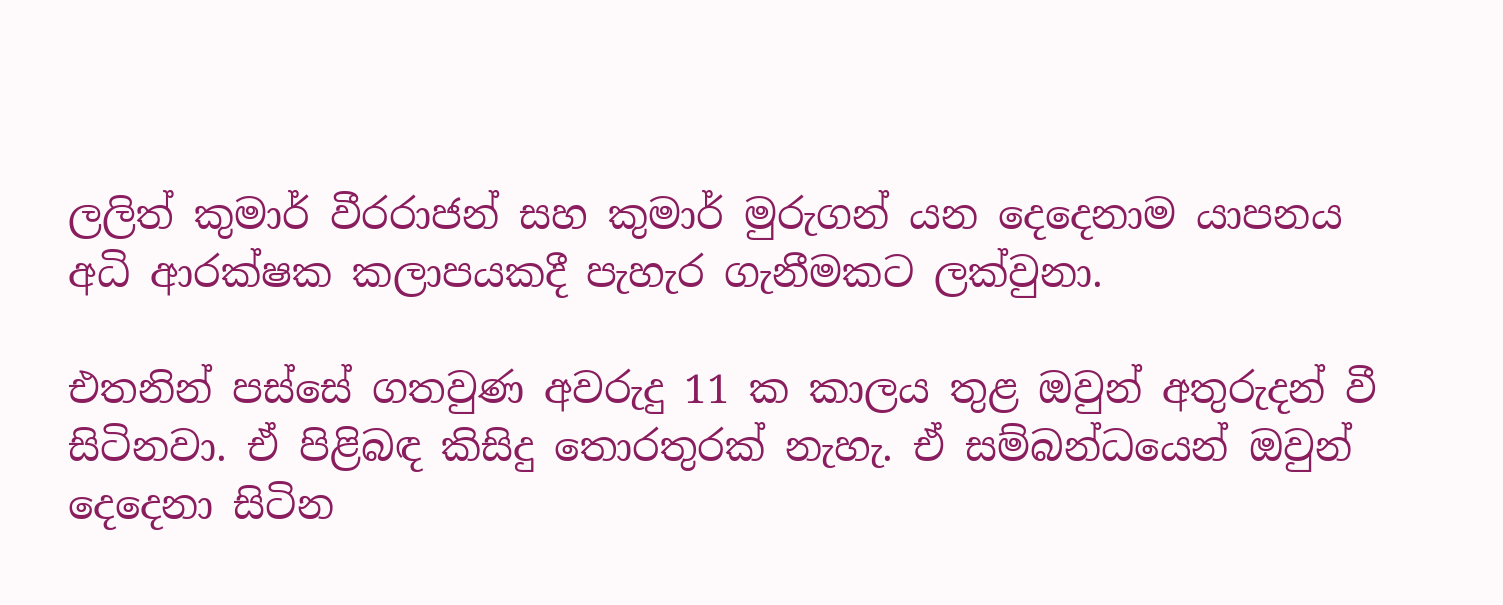ලලිත් කුමාර් වීරරාජන් සහ කුමාර් මුරුගන් යන දෙදෙනාම යාපනය අධි ආරක්ෂක කලාපයකදී පැහැර ගැනීමකට ලක්වුනා.

එතනින් පස්සේ ගතවුණ අවරුදු 11 ක කාලය තුළ ඔවුන් අතුරුදන් වී සිටිනවා. ඒ පිළිබඳ කිසිදු තොරතුරක් නැහැ. ඒ සම්බන්ධයෙන් ඔවුන් දෙදෙනා සිටින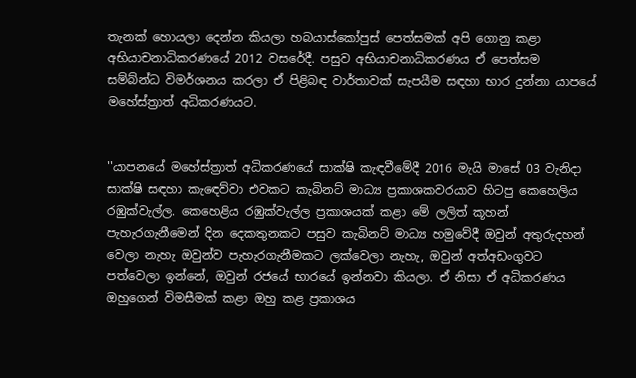තැනක් හොයලා දෙන්න කියලා හබයාස්කෝපුස් පෙත්සමක් අපි ගොනු කළා අභියාචනාධිකරණයේ 2012 වසරේදී. පසුව අභියාචනාධිකරණය ඒ පෙත්සම සම්බ්න්ධ විමර්ශනය කරලා ඒ පිළිබඳ වාර්තාවක් සැපයීම සඳහා භාර දුන්නා යාපයේ මහේස්ත්‍රාත් අධිකරණයට.


''යාපනයේ මහේස්ත්‍රාත් අධිකරණයේ සාක්ෂි කැඳවීමේදී 2016 මැයි මාසේ 03 වැනිදා සාක්ෂි සඳහා කැඳෙව්වා එවකට කැබිනට් මාධ්‍ය ප්‍රකාශකවරයාව හිටපු කෙහෙලිය රඹුක්වැල්ල. කෙහෙළිය රඹුක්වැල්ල ප්‍රකාශයක් කළා මේ ලලිත් කූහන් පැහැරගැනීමෙන් දින‌ දෙකතුනකට පසුව කැබිනට් මාධ්‍ය හමුවේදී ඔවුන් අතුරුදහන් වෙලා නැහැ ඔවුන්ව පැහැරගැනීමකට ලක්වෙලා නැහැ, ඔවුන් අත්අඩංගුවට පත්වෙලා ඉන්නේ, ඔවුන් රජයේ භාරයේ ඉන්නවා කියලා. ඒ නිසා ඒ අධිකරණය ඔහුගෙන් විමසීමක් කළා ඔහු කළ ප්‍රකාශය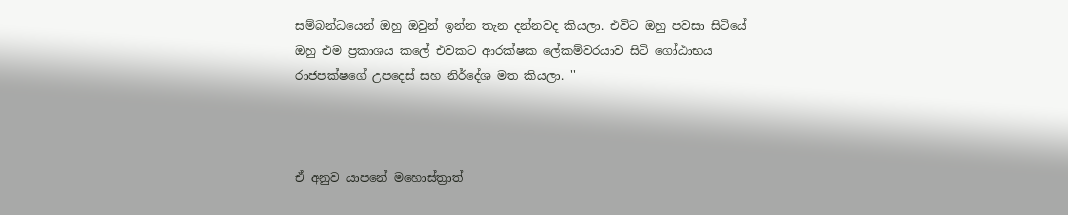සම්බන්ධයෙන් ඔහු ඔවුන් ඉන්න තැන දන්නවද කියලා. එවිට ඔහු පවසා සිටියේ ඔහු එම ප්‍රකාශය කලේ එවකට ආරක්ෂක ලේකම්වරයාව සිටි ගෝඨාභය රාජපක්ෂගේ උපදෙස් සහ නිර්දේශ මත කියලා. ''



ඒ අනුව යාපනේ මහොස්ත්‍රාත්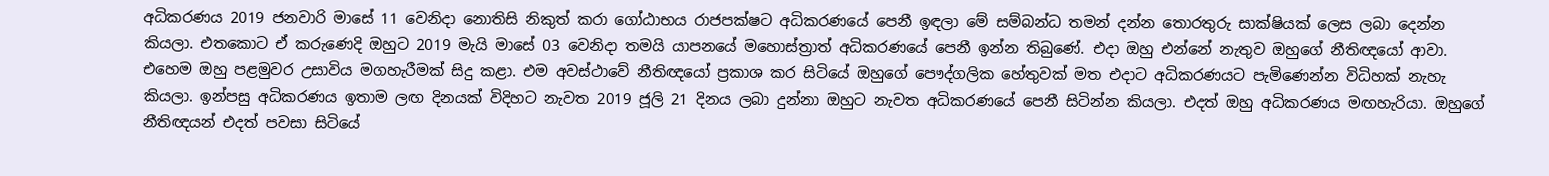අධිකරණය 2019 ජනවාරි මාසේ 11 වෙනිදා නොතිසි නිකුත් කරා ගෝඨාභය රාජපක්ෂට අධිකරණයේ පෙනී ඉඳලා මේ සම්බන්ධ තමන් දන්න තොරතුරු සාක්ෂියක් ලෙස ලබා දෙන්න කියලා. එතකොට ඒ කරුණෙදි ඔහුට 2019 මැයි මාසේ 03 වෙනිදා තමයි යාපනයේ මහොස්ත්‍රාත් අධිකරණයේ පෙනී ඉන්න තිබුණේ. එදා ඔහු එන්නේ නැතුව ඔහුගේ නීතිඥයෝ ආවා. එහෙම ඔහු පළමුවර උසාවිය මගහැරීමක් සිදු කළා. එම අවස්ථාවේ නීතිඥයෝ ප්‍රකාශ කර සිටියේ ඔහුගේ පෞද්ගලික හේතුවක් මත එදාට අධිකරණයට පැමිණෙන්න විධිහක් නැහැ කියලා. ඉන්පසු අධිකරණය ඉතාම ලඟ දිනයක් විදිහට නැවත 2019 ජූලි 21 දිනය ලබා දුන්නා ඔහුට නැවත අධිකරණයේ පෙනී සිටින්න කියලා. එදත් ඔහු අධිකරණය මඟහැරියා. ඔහුගේ නීතිඥයන් එදත් පවසා සිටියේ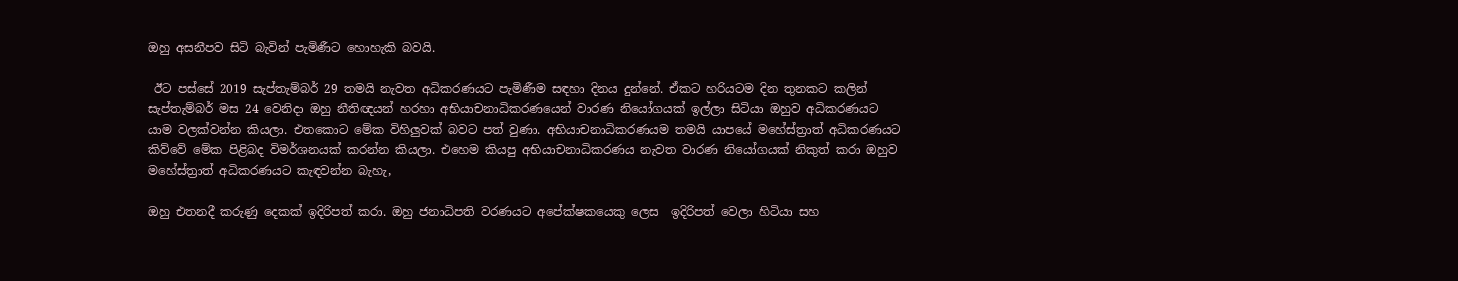ඔහු අසනීපව සිටි බැවින් පැමිණීට හොහැකි බවයි.

 ඊට පස්සේ 2019 සැප්තැම්බර් 29 තමයි නැවත අධිකරණයට පැමිණීම සඳහා දිනය දුන්නේ. ඒකට හරියටම දින තුනකට කලින් සැප්තැම්බර් මස 24 වෙනිදා ඔහු නීතිඥයන් හරහා අභියාචනාධිකරණයෙන් වාරණ නියෝගයක් ඉල්ලා සිටියා ඔහුව අධිකරණයට යාම වලක්වන්න කියලා. එතකොට මේක විහිලුවක් බවට පත් වුණා. අභියාචනාධිකරණයම තමයි යාපයේ මහේස්ත්‍රාත් අධිකරණයට කිව්වේ මේක පිළිබද විමර්ශනයක් කරන්න කියලා. එහෙම කියපු අභියාචනාධිකරණය නැවත වාරණ නියෝගයක් නිකුත් කරා ඔහුව මහේස්ත්‍රාත් අධිකරණයට කැඳවන්න බැහැ,

ඔහු එතනදී කරුණු දෙකක් ඉදිරිපත් කරා. ඔහු ජනාධිපති වරණයට අපේක්ෂකයෙකු ලෙස  ඉදිරිපත් වෙලා හිටියා සහ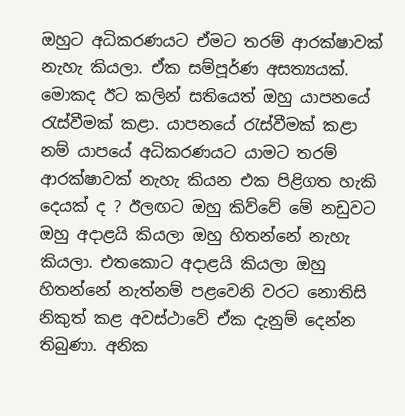ඔහුට අධිකරණයට ඒමට තරම් ආරක්ෂාවක් නැහැ කියලා. ඒක සම්පූර්ණ අසත්‍යයක්. මොකද ඊට කලින් සතියෙත් ඔහු යාපනයේ රැස්වීමක් කළා. යාපනයේ රැස්වීමක් කළා නම් යාපයේ අධිකරණයට යාමට තරම් ආරක්ෂාවක් නැහැ කියන එක පිළිගත හැකි දෙයක් ද ? ඊලඟට ඔහු කිව්වේ මේ නඩුවට ඔහු අදාළයි කියලා ඔහු හිතන්නේ නැහැ කියලා. එතකොට අදාළයි කියලා ඔහු හිතන්නේ නැත්නම් පළවෙනි වරට නොතිසි නිකුත් කළ අවස්ථාවේ ඒක දැනුම් දෙන්න තිබුණා. අනික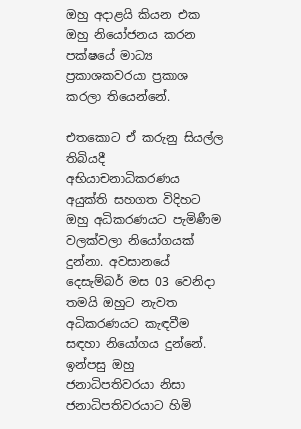ඔහු අදාළයි කියන එක ඔහු නියෝජනය කරන පක්ෂයේ මාධ්‍ය ප්‍රකාශකවරයා ප්‍රකාශ කරලා තියෙන්නේ.

එතකොට ඒ කරුනු සියල්ල තිබියදී අභියාචනාධිකරණය අයුක්ති සහගත විදිහට ඔහු අධිකරණයට පැමිණීම වලක්වලා නියෝගයක් දුන්නා. අවසානයේ දෙසැම්බර් මස 03 වෙනිදා තමයි ඔහුට නැවත අධිකරණයට කැඳවීම සඳහා නියෝගය දුන්නේ. ඉන්පසු ඔහු ජනාධිපතිවරයා නිසා ජනාධිපතිවරයාට හිමි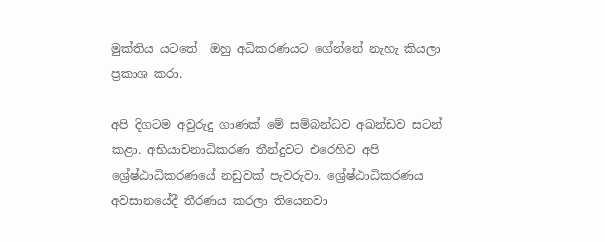මුක්තිය යටතේ  ඔහු අධිකරණයට ගේන්නේ නැහැ කියලා ප්‍රකාශ කරා.

අපි දිගටම අවුරුදු ගාණක් මේ සම්බන්ධව අඛන්ඩව සටන් කළා. අභියාචනාධිකරණ තීන්දුවට එරෙහිව අපි ශ්‍රේෂ්ඨාධිකරණයේ නඩුවක් පැවරුවා. ශ්‍රේෂ්ඨාධිකරණය අවසානයේදී තීරණය කරලා තියෙනවා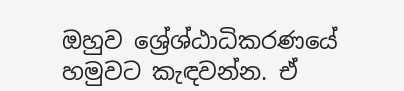ඔහුව ශ්‍රේශ්ඨාධිකරණයේ හමුවට කැඳවන්න. ඒ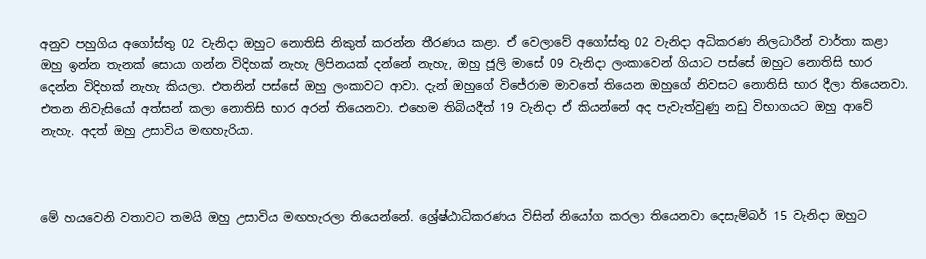අනුව පහුගිය අගෝස්තු 02 වැනිදා ඔහුට නොතිසි නිකුත් කරන්න තීරණය කළා. ඒ වෙලාවේ අගෝස්තු 02 වැනිදා අධිකරණ නිලධාරීන් වාර්තා කළා ඔහු ඉන්න තැනක් සොයා ගන්න විදිහක් නැහැ ලිපිනයක් දන්නේ නැහැ, ඔහු ජූලි මාසේ 09 වැනිදා ලංකාවෙන් ගියාට පස්සේ ඔහුට නොතිසි භාර දෙන්න විදිහක් නැහැ කියලා. එතනින් පස්සේ ඔහු ලංකාවට ආවා. දැන් ඔහුගේ විජේරාම මාවතේ තියෙන ඔහුගේ නිවසට නොතිසි භාර දීලා තියෙනවා. එතන නිවැසියෝ අත්සන් කලා නොතිසි භාර අරන් තියෙනවා. එහෙම තිබියදීත් 19 වැනිදා ඒ කියන්නේ අද පැවැත්වුණු නඩු විභාගයට ඔහු ආවේ නැහැ. අදත් ඔහු උසාවිය මඟහැරියා.



මේ හයවෙනි වතාවට තමයි ඔහු උසාවිය මඟහැරලා තියෙන්නේ. ශ්‍රේෂ්ඨාධිකරණය විසින් නියෝග කරලා තියෙනවා දෙසැම්බර් 15 වැනිදා ඔහුට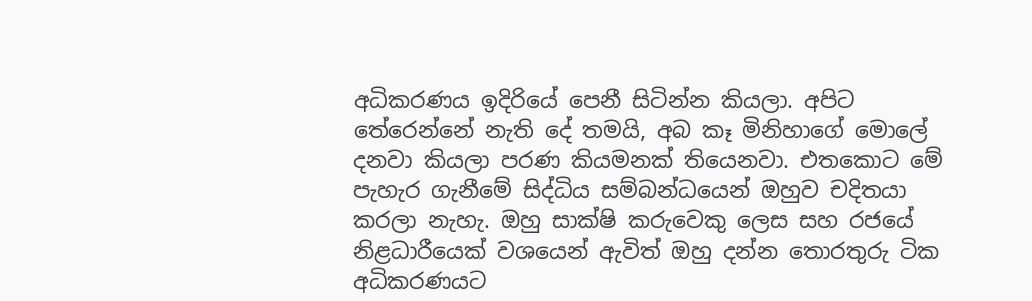අධිකරණය ඉදිරියේ පෙනී සිටින්න කියලා. අපිට තේරෙන්නේ නැති දේ තමයි, අබ කෑ මිනිහාගේ මොලේ දනවා කියලා පරණ කියමනක් තියෙනවා. එතකොට මේ පැහැර ගැනීමේ සිද්ධිය සම්බන්ධයෙන් ඔහුව චදිතයා කරලා නැහැ. ඔහු සාක්ෂි කරුවෙකු ලෙස සහ රජයේ නිළධාරීයෙක් වශයෙන් ඇවිත් ඔහු දන්න තොරතුරු ටික අධිකරණයට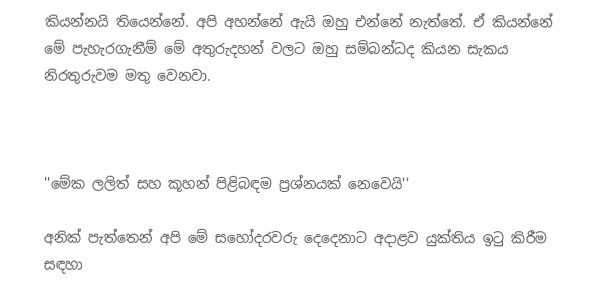කියන්නයි තියෙන්නේ. අපි අහන්නේ ඇයි ඔහු එන්නේ නැත්තේ. ඒ කියන්නේ මේ පැහැරගැනීම් මේ අතුරුදහන් වලට ඔහු සම්බන්ධද කියන සැකය නිරතුරුවම මතු වෙනවා.



''මේක ලලිත් සහ කූහන් පිළිබඳම ප්‍රශ්නයක් නෙවෙයි''

අනික් පැත්තෙන් අපි මේ සහෝදරවරු දෙදෙනාට අදාළව යුක්තිය ඉටු කිරීම සඳහා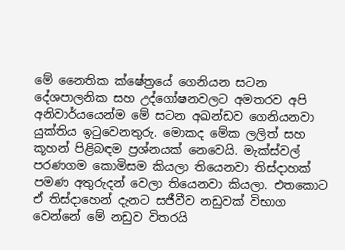මේ නෛතික ක්ෂේත්‍රයේ ගෙනියන සටන දේශපාලනික සහ උද්ගෝෂනවලට අමතරව අපි අනිවාර්යයෙන්ම මේ සටන අඛන්ඩව ගෙනියනවා යුක්තිය ඉටුවෙනතුරු. මොකද මේක ලලිත් සහ කූහන් පිළිබඳම ප්‍රශ්නයක් නෙවෙයි. මැක්ස්වල් පරණගම කොමිසම කියලා තියෙනවා තිස්දාහක් පමණ අතුරුදන් වෙලා තියෙනවා කියලා. එතකොට ඒ තිස්දාහෙන් දැනට සජීවීව නඩුවක් විභාග වෙන්නේ මේ නඩුව විතරයි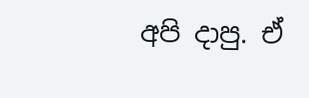අපි දාපු. ඒ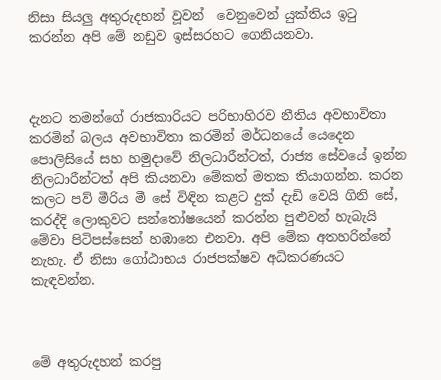නිසා සියලු අතුරුදහන් වූවන්  වෙනුවෙන් යුක්තිය ඉටු කරන්න අපි මේ නඩුව ඉස්සරහට ගෙනියනවා.



දැනට තමන්ගේ රාජකාරියට පරිභාහිරව නීතිය අවභාවිතා කරමින් බලය අවභාවිතා කරමින් මර්ධනයේ යෙදෙන පොලිසියේ සහ හමුදාවේ නිලධාරීන්ටත්, රාජ්‍ය සේවයේ ඉන්න නිලධාරීන්ටත් අපි කියනවා මේකත් මතක තියාගන්න. කරන කලට පව් මීරිය මී සේ විඳින කළට දුක් දැඩි වෙයි ගිනි සේ, කරද්දි ලොකුවට සන්තෝෂයෙන් කරන්න පුළුවන් හැබැයි මේවා පිටිපස්සෙන් හඹානෙ එනවා. අපි මේක අතහරින්නේ නැහැ. ඒ නිසා ගෝඨාභය රාජපක්ෂව අධිකරණයට කැඳවන්න.



මේ අතුරුදහන් කරපු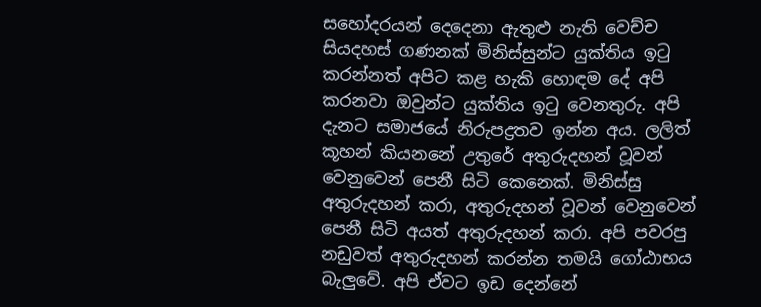සහෝදරයන් දෙදෙනා ඇතුළු නැති වෙච්ච සියදහස් ගණනක් මිනිස්සුන්ට යුක්තිය ඉටු කරන්නත් අපිට කළ හැකි හොඳම දේ අපි කරනවා ඔවුන්ට යුක්තිය ඉටු වෙනතුරු. අපි දැනට සමාජයේ නිරුපද්‍රතව ඉන්න අය. ලලිත් කූහන් කියනනේ උතුරේ අතුරුදහන් වූවන් වෙනුවෙන් පෙනී සිටි කෙනෙක්. මිනිස්සු අතුරුදහන් කරා, අතුරුදහන් වූවන් වෙනුවෙන් පෙනී සිටි අයත් අතුරුදහන් කරා. අපි පවරපු නඩුවත් අතුරුදහන් කරන්න තමයි ගෝඨාභය බැලුවේ. අපි ඒවට ඉඩ දෙන්නේ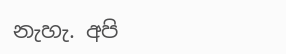නැහැ. අපි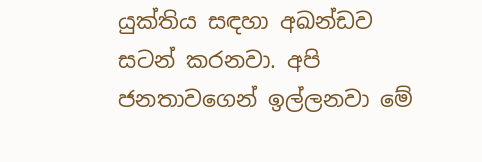යුක්තිය සඳහා අඛන්ඩව සටන් කරනවා. අපි ජනතාවගෙන් ඉල්ලනවා මේ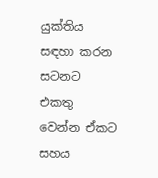යුක්තිය සඳහා කරන සටනට එකතු වෙන්න ඒකට සහය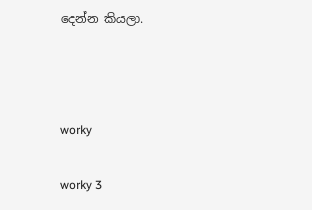දෙන්න කියලා.



worky

worky 3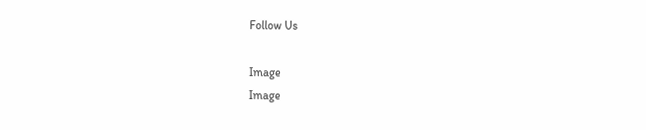Follow Us

Image
Image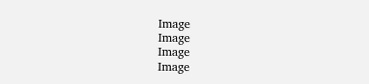Image
Image
Image
Image